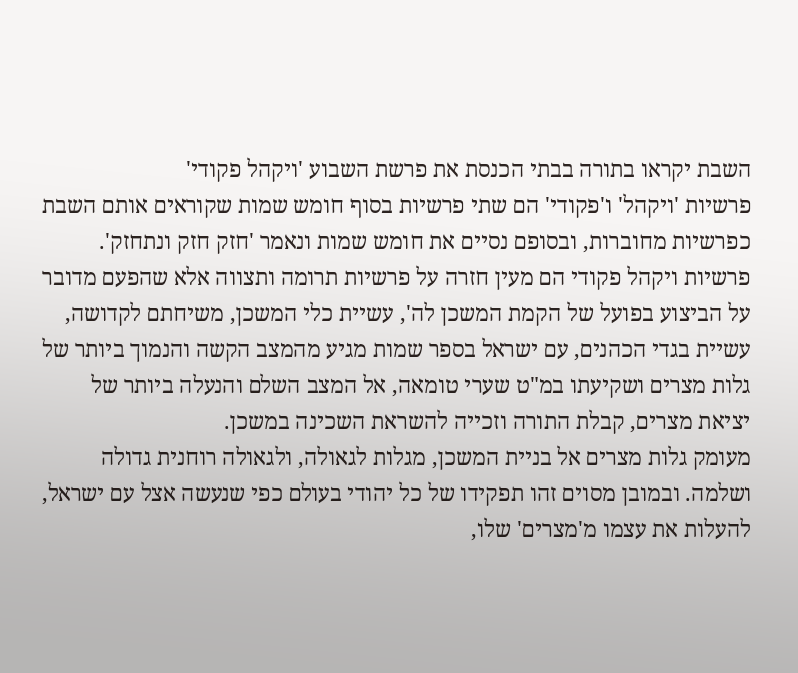השבת יקראו בתורה בבתי הכנסת את פרשת השבוע 'ויקהל פקודי'
פרשיות 'ויקהל' ו'פקודי' הם שתי פרשיות בסוף חומש שמות שקוראים אותם השבת כפרשיות מחוברות, ובסופם נסיים את חומש שמות ונאמר 'חזק חזק ונתחזק'.
פרשיות ויקהל פקודי הם מעין חזרה על פרשיות תרומה ותצווה אלא שהפעם מדובר על הביצוע בפועל של הקמת המשכן לה', עשיית כלי המשכן, משיחתם לקדושה, עשיית בגדי הכהנים, עם ישראל בספר שמות מגיע מהמצב הקשה והנמוך ביותר של גלות מצרים ושקיעתו במ"ט שערי טומאה, אל המצב השלם והנעלה ביותר של יציאת מצרים, קבלת התורה וזכייה להשראת השכינה במשכן.
מעומק גלות מצרים אל בניית המשכן, מגלות לגאולה, ולגאולה רוחנית גדולה ושלמה. ובמובן מסוים זהו תפקידו של כל יהודי בעולם כפי שנעשה אצל עם ישראל, להעלות את עצמו מ'מצרים' שלו,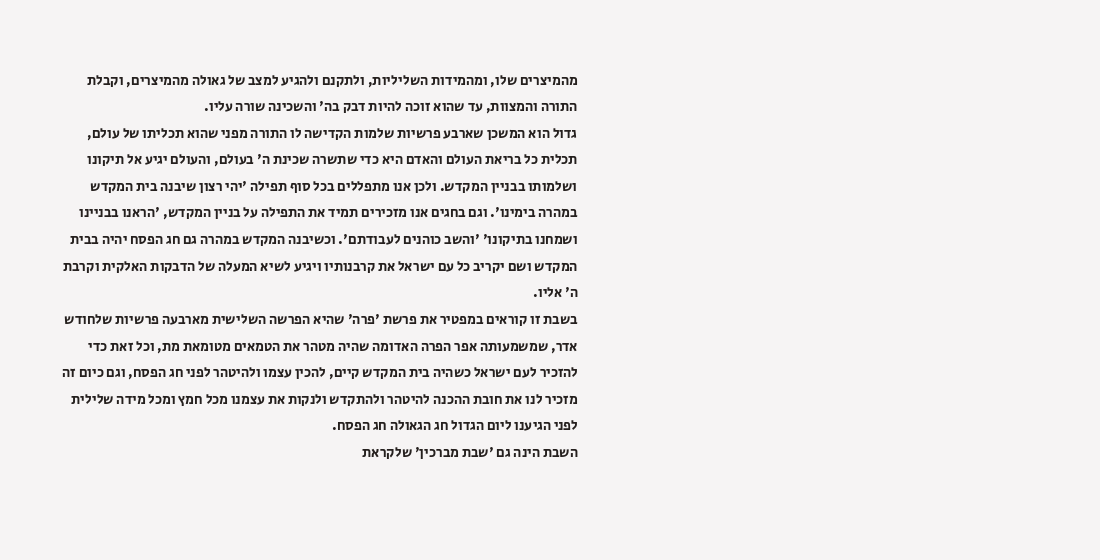מהמיצרים שלו, ומהמידות השליליות, ולתקנם ולהגיע למצב של גאולה מהמיצרים, וקבלת התורה והמצוות, עד שהוא זוכה להיות דבק בה' והשכינה שורה עליו.
גדול הוא המשכן שארבע פרשיות שלמות הקדישה לו התורה מפני שהוא תכליתו של עולם, תכלית כל בריאת העולם והאדם היא כדי שתשרה שכינת ה' בעולם, והעולם יגיע אל תיקונו ושלמותו בבניין המקדש. ולכן אנו מתפללים בכל סוף תפילה 'יהי רצון שיבנה בית המקדש במהרה בימינו'. וגם בחגים אנו מזכירים תמיד את התפילה על בניין המקדש, 'הראנו בבניינו ושמחנו בתיקונו' 'והשב כוהנים לעבודתם'. וכשיבנה המקדש במהרה גם חג הפסח יהיה בבית המקדש ושם יקריב כל עם ישראל את קרבנותיו ויגיע לשיא המעלה של הדבקות האלקית וקרבת ה' אליו.
בשבת זו קוראים במפטיר את פרשת 'פרה' שהיא הפרשה השלישית מארבעה פרשיות שלחודש אדר, שמשמעותה אפר הפרה האדומה שהיה מטהר את הטמאים מטומאת מת, וכל זאת כדי להזכיר לעם ישראל כשהיה בית המקדש קיים, להכין עצמו ולהיטהר לפני חג הפסח, וגם כיום זה מזכיר לנו את חובת ההכנה להיטהר ולהתקדש ולנקות את עצמנו מכל חמץ ומכל מידה שלילית לפני הגיענו ליום הגדול חג הגאולה חג הפסח.
השבת הינה גם 'שבת מברכין' שלקראת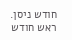חודש ניסן. ראש חודש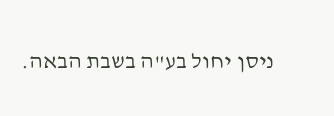ניסן יחול בע"ה בשבת הבאה.